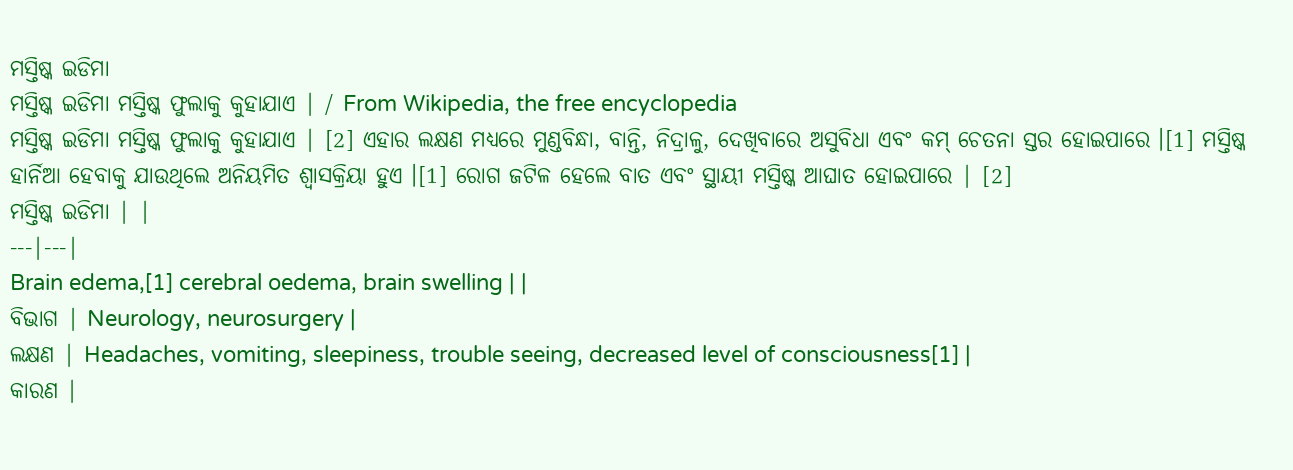ମସ୍ତିଷ୍କ ଇଡିମା
ମସ୍ତିଷ୍କ ଇଡିମା ମସ୍ତିଷ୍କ ଫୁଲାକୁ କୁହାଯାଏ | / From Wikipedia, the free encyclopedia
ମସ୍ତିଷ୍କ ଇଡିମା ମସ୍ତିଷ୍କ ଫୁଲାକୁ କୁହାଯାଏ | [2] ଏହାର ଲକ୍ଷଣ ମଧ୍ୟରେ ମୁଣ୍ଡବିନ୍ଧା, ବାନ୍ତି, ନିଦ୍ରାଳୁ, ଦେଖିବାରେ ଅସୁବିଧା ଏବଂ କମ୍ ଚେତନା ସ୍ତର ହୋଇପାରେ ।[1] ମସ୍ତିଷ୍କ ହାର୍ନିଆ ହେବାକୁ ଯାଉଥିଲେ ଅନିୟମିତ ଶ୍ୱାସକ୍ରିୟା ହୁଏ ।[1] ରୋଗ ଜଟିଳ ହେଲେ ବାତ ଏବଂ ସ୍ଥାୟୀ ମସ୍ତିଷ୍କ ଆଘାତ ହୋଇପାରେ | [2]
ମସ୍ତିଷ୍କ ଇଡିମା | |
---|---|
Brain edema,[1] cerebral oedema, brain swelling | |
ବିଭାଗ | Neurology, neurosurgery |
ଲକ୍ଷଣ | Headaches, vomiting, sleepiness, trouble seeing, decreased level of consciousness[1] |
କାରଣ |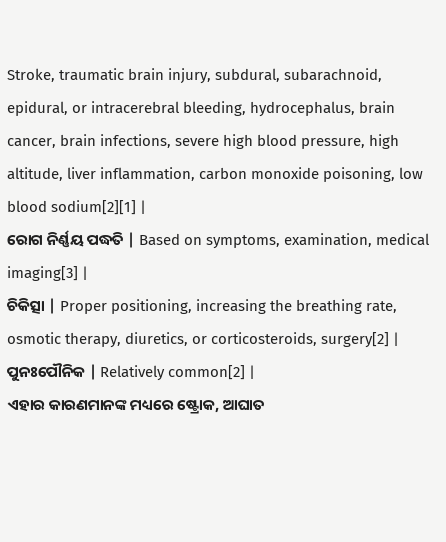Stroke, traumatic brain injury, subdural, subarachnoid, epidural, or intracerebral bleeding, hydrocephalus, brain cancer, brain infections, severe high blood pressure, high altitude, liver inflammation, carbon monoxide poisoning, low blood sodium[2][1] |
ରୋଗ ନିର୍ଣ୍ଣୟ ପଦ୍ଧତି | Based on symptoms, examination, medical imaging[3] |
ଚିକିତ୍ସା | Proper positioning, increasing the breathing rate, osmotic therapy, diuretics, or corticosteroids, surgery[2] |
ପୁନଃପୌନିକ | Relatively common[2] |
ଏହାର କାରଣମାନଙ୍କ ମଧ୍ୟରେ ଷ୍ଟ୍ରୋକ, ଆଘାତ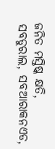ଜନିତ ମସ୍ତିଷ୍କ କ୍ଷତି, ସବଡୁରାଲ, ସବଆରାକନଏଡ,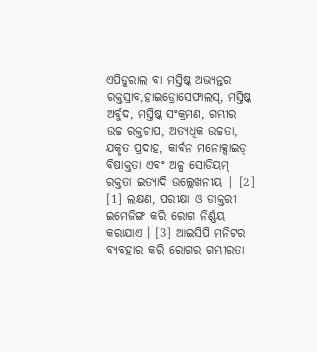ଏପିଡୁରାଲ ବା ମସ୍ତିଷ୍କ ଅଭ୍ୟନ୍ତର ରକ୍ତସ୍ରାବ,ହାଇଡ୍ରୋସେଫାଲସ୍, ମସ୍ତିଷ୍କ ଅର୍ବୁଦ, ମସ୍ତିଷ୍କ ସଂକ୍ରମଣ, ଗମ୍ଭୀର ଉଚ୍ଚ ରକ୍ତଚାପ, ଅତ୍ୟଧିକ ଉଚ୍ଚତା, ଯକୃତ ପ୍ରଦାହ, କାର୍ବନ ମନୋକ୍ସାଇଡ୍ ବିଷାକ୍ତତା ଏବଂ ଅଳ୍ପ ସୋଡିୟମ୍ ରକ୍ତତା ଇତ୍ୟାଦି ଉଲ୍ଲେଖନୀୟ | [2] [1] ଲକ୍ଷଣ, ପରୀକ୍ଷା ଓ ଡାକ୍ତରୀ ଇମେଜିଙ୍ଗ କରି ରୋଗ ନିର୍ଣ୍ଣୟ କରାଯାଏ । [3] ଆଇସିପି ମନିଟର ବ୍ୟବହାର କରି ରୋଗର ଗମ୍ଭୀରତା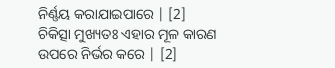ନିର୍ଣ୍ଣୟ କରାଯାଇପାରେ | [2]
ଚିକିତ୍ସା ମୁଖ୍ୟତଃ ଏହାର ମୂଳ କାରଣ ଉପରେ ନିର୍ଭର କରେ | [2]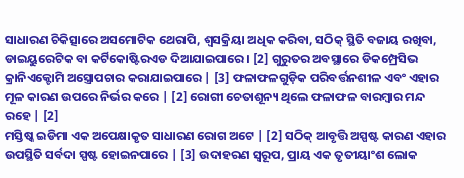ସାଧାରଣ ଚିକିତ୍ସାରେ ଅସମୋଟିକ ଥେରାପି, ଶ୍ୱସକ୍ରିୟା ଅଧିକ କରିବା, ସଠିକ୍ ସ୍ଥିତି ବଜାୟ ରଖିବା, ଡାଇୟୁରେଟିକ ବା କର୍ଟିକୋଷ୍ଟିରଏଡ ଦିଆଯାଇପାରେ । [2] ଗୁରୁତର ଅବସ୍ଥାରେ ଡିକମ୍ପ୍ରେସିଭ କ୍ରାନିଏକ୍ଟୋମି ଅସ୍ତ୍ରୋପଚାର କରାଯାଇପାରେ | [3] ଫଳାଫଳଗୁଡ଼ିକ ପରିବର୍ତ୍ତନଶୀଳ ଏବଂ ଏହାର ମୂଳ କାରଣ ଉପରେ ନିର୍ଭର କରେ | [2] ରୋଗୀ ଚେତାଶୂନ୍ୟ ଥିଲେ ଫଳାଫଳ ବାରମ୍ବାର ମନ୍ଦ ରହେ | [2]
ମସ୍ତିଷ୍କ ଇଡିମା ଏକ ଅପେକ୍ଷାକୃତ ସାଧାରଣ ରୋଗ ଅଟେ | [2] ସଠିକ୍ ଆବୃତ୍ତି ଅସ୍ପଷ୍ଟ କାରଣ ଏହାର ଉପସ୍ଥିତି ସର୍ବଦା ସ୍ପଷ୍ଟ ହୋଇନପାରେ | [3] ଉଦାହରଣ ସ୍ୱରୂପ, ପ୍ରାୟ ଏକ ତୃତୀୟାଂଶ ଲୋକ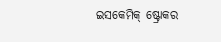ଇସକେମିକ୍ ଷ୍ଟ୍ରୋକର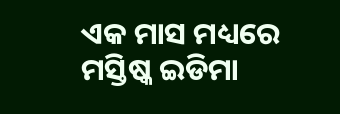ଏକ ମାସ ମଧ୍ୟରେ ମସ୍ତିଷ୍କ ଇଡିମା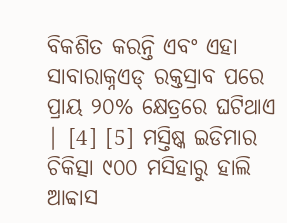ବିକଶିତ କରନ୍ତି ଏବଂ ଏହା ସାବାରାକ୍ନଏଡ୍ ରକ୍ତସ୍ରାବ ପରେ ପ୍ରାୟ ୨୦% କ୍ଷେତ୍ରରେ ଘଟିଥାଏ | [4] [5] ମସ୍ତିଷ୍କ ଇଡିମାର ଚିକିତ୍ସା ୯୦୦ ମସିହାରୁ ହାଲି ଆବ୍ବାସ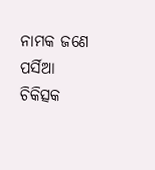ନାମକ ଜଣେ ପର୍ସିଆ ଚିକିତ୍ସକ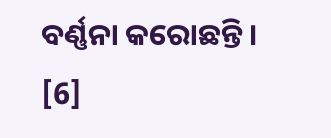ବର୍ଣ୍ଣନା କରୋଛନ୍ତି । [6]